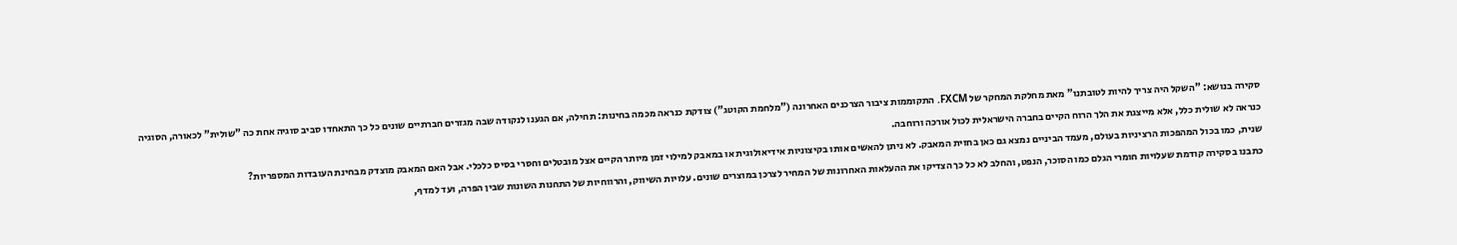סקירה בנושא: "השקל היה צריך להיות לטובתנו" מאת מחלקת המחקר של FXCM. התקוממות ציבור הצרכנים האחרונה ("מלחמת הקוטג") צודקת כנראה מכמה בחינות: תחילה, אם הגענו לנקודה שבה מגזרים חברתיים שונים כל כך התאחדו סביב סוגיה אחת כה "שולית" לכאורה, הסוגיה כנראה לא שולית כלל, אלא מייצגת את הלך הרוח הקיים בחברה הישראלית לכול אורכה ורוחבה.
שנית, כמו בכול המהפכות הרציניות בעולם, מעמד הביניים נמצא גם כאן בחזית המאבק. לא ניתן להאשים אותו בקיצוניות אידיאולוגית או במאבק למילוי זמן מיותר הקיים אצל מובטלים וחסרי בסיס כלכלי. אבל האם המאבק מוצדק מבחינת העובדות המספריות?
כתבנו בסקירה קודמת שעלויות חומרי הגלם כמו הסוכר, הנפט, והחלב לא כל כך הצדיקו את ההעלאות האחרונות של המחיר לצרכן במוצרים שונים. עלויות השיווק, והרווחיות של התחנות השונות שבין הפרה, ועד למדף,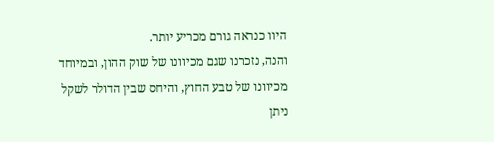היוו כנראה גורם מכריע יותר.
והנה, נזכרנו שגם מכיוונו של שוק ההון, ובמיוחד מכיוונו של טבע החוץ, והיחס שבין הדולר לשקל ניתן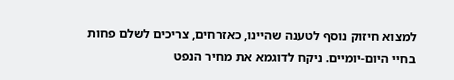למצוא חיזוק נוסף לטענה שהיינו, כאזרחים, צריכים לשלם פחות בחיי היום-יומיים. ניקח לדוגמא את מחיר הנפט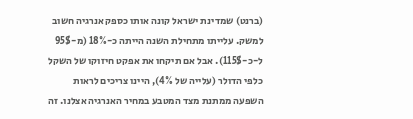(ברנט) שמדינת ישראל קונה אותו כספק אנרגיה חשוב למשק. עלייתו מתחילת השנה הייתה כ-18% (מ-95$ ל-כ-115$). אבל אם תיקחו את אפקט חיזוקו של השקל כלפי הדולר (עלייה של 4%), היינו צריכים לראות השפעה ממתנת מצד המטבע במחיר האנרגיה אצלנו. זה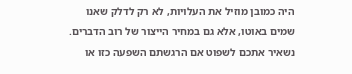היה כמובן מוזיל את העלויות, לא רק לדלק שאנו שמים באוטו, אלא גם במחיר הייצור של רוב הדברים.
נשאיר אתכם לשפוט אם הרגשתם השפעה כזו או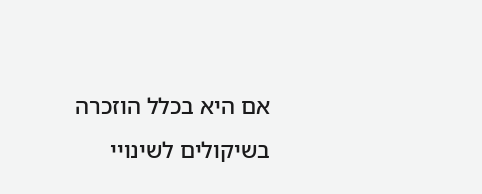אם היא בכלל הוזכרה בשיקולים לשינויי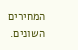המחירים השונים.